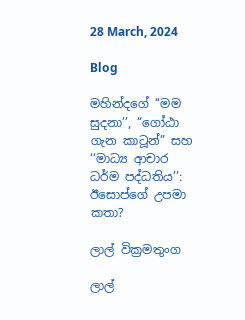28 March, 2024

Blog

මහින්දගේ ‘‘මම සුදනා’’, “ගෝඨා ගැන කාටූන්” සහ ‘‘මාධ්‍ය ආචාර ධර්ම පද්ධතිය’’: ඊසොප්ගේ උපමා කතා?

ලාල් වික්‍රමතුංග

ලාල්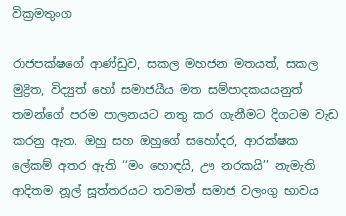වික්‍රමතුංග

රාජපක්ෂගේ ආණ්ඩුව, සකල මහජන මතයත්, සකල මුද්‍රිත, විද්‍යුත් හෝ සමාජයීය මත සම්පාදකයයනුත් තමන්ගේ පරම පාලනයට නතු කර ගැනීමට දිගටම වැඩ කරනු ඇත. ඔහු සහ ඔහුගේ සහෝදර, ආරක්ෂක ලේකම් අතර ඇති ‘‘මං හොඳයි, ඌ නරකයි’’ නැමැති ආදිතම නූල් සූත්තරයට තවමත් සමාජ වලංගු භාවය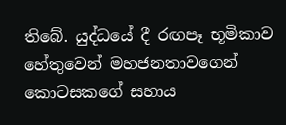තිබේ. යුද්ධයේ දී රඟපෑ භූමිකාව හේතුවෙන් මහජනතාවගෙන් කොටසකගේ සහාය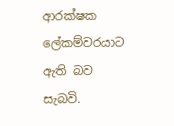ආරක්ෂක ලේකම්වරයාට ඇති බව සැබවි.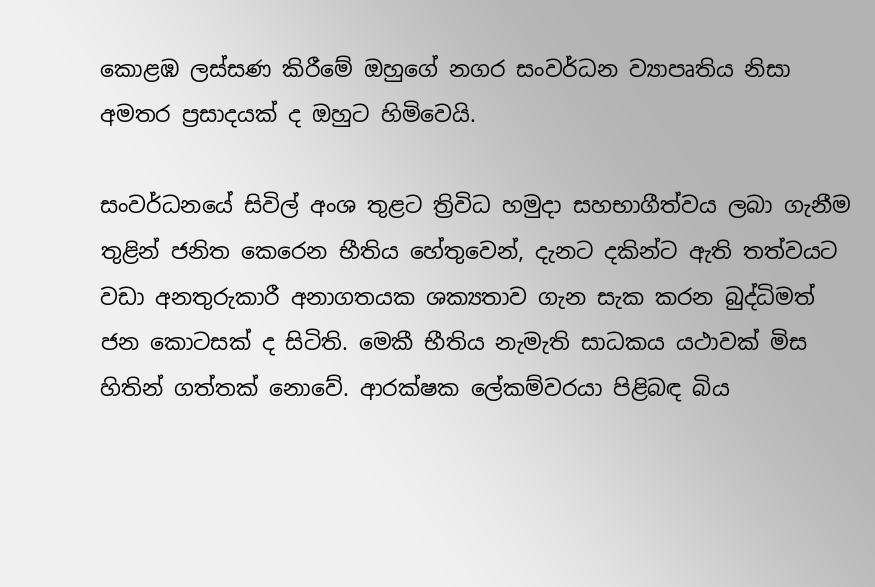කොළඹ ලස්සණ කිරීමේ ඔහුගේ නගර සංවර්ධන ව්‍යාපෘතිය නිසා අමතර ප්‍රසාදයක් ද ඔහුට හිමිවෙයි.

සංවර්ධනයේ සිවිල් අංශ තුළට ත්‍රිවිධ හමුදා සහභාගීත්වය ලබා ගැනීම තුළින් ජනිත කෙරෙන භීතිය හේතුවෙන්, දැනට දකින්ට ඇති තත්වයට වඩා අනතුරුකාරී අනාගතයක ශක්‍යතාව ගැන සැක කරන බුද්ධිමත් ජන කොටසක් ද සිටිති. මෙකී භීතිය නැමැති සාධකය යථාවක් මිස හිතින් ගත්තක් නොවේ. ආරක්ෂක ලේකම්වරයා පිළිබඳ බිය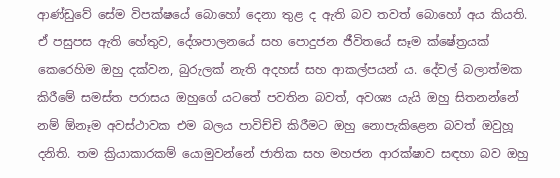ආණ්ඩුවේ සේම විපක්ෂයේ බොහෝ දෙනා තුළ ද ඇති බව තවත් බොහෝ අය කියති. ඒ පසුපස ඇති හේතුව, දේශපාලනයේ සහ පොදුජන ජීවිතයේ සෑම ක්ෂේත්‍රයක් කෙරෙහිම ඔහු දක්වන, බුරුලක් නැති අදහස් සහ ආකල්පයන් ය. දේවල් බලාත්මක කිරීමේ සමස්ත පරාසය ඔහුගේ යටතේ පවතින බවත්, අවශ්‍ය යැයි ඔහු සිතනන්නේ නම් ඕනෑම අවස්ථාවක එම බලය පාවිච්චි කිරීමට ඔහු නොපැකිළෙන බවත් ඔවුහූ දනිති. තම ක්‍රියාකාරකම් යොමුවන්නේ ජාතික සහ මහජන ආරක්ෂාව සඳහා බව ඔහු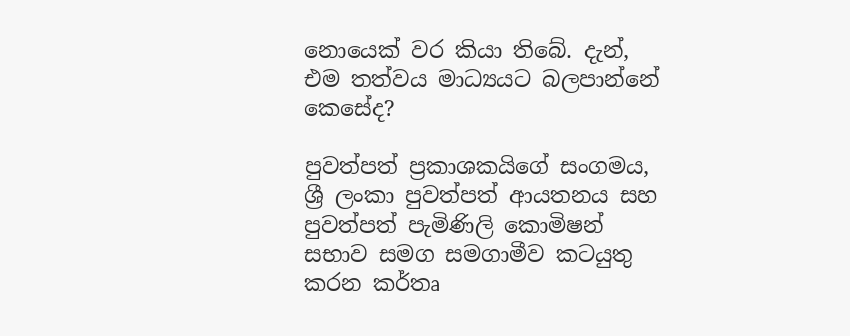නොයෙක් වර කියා තිබේ. දැන්, එම තත්වය මාධ්‍යයට බලපාන්නේ කෙසේද?

පුවත්පත් ප්‍රකාශකයිගේ සංගමය, ශ්‍රී ලංකා පුවත්පත් ආයතනය සහ පුවත්පත් පැමිණිලි කොමිෂන් සභාව සමග සමගාමීව කටයුතු කරන කර්තෘ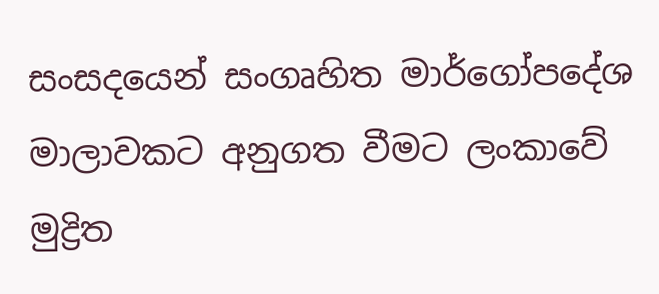සංසදයෙන් සංගෘහිත මාර්ගෝපදේශ මාලාවකට අනුගත වීමට ලංකාවේ මුද්‍රිත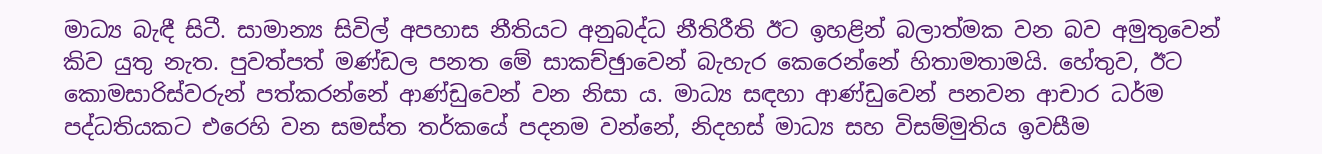මාධ්‍ය බැඳී සිටී. සාමාන්‍ය සිවිල් අපහාස නීතියට අනුබද්ධ නීතිරීති ඊට ඉහළින් බලාත්මක වන බව අමුතුවෙන් කිව යුතු නැත. පුවත්පත් මණ්ඩල පනත මේ සාකච්ඡුාවෙන් බැහැර කෙරෙන්නේ හිතාමතාමයි. හේතුව, ඊට කොමසාරිස්වරුන් පත්කරන්නේ ආණ්ඩුවෙන් වන නිසා ය. මාධ්‍ය සඳහා ආණ්ඩුවෙන් පනවන ආචාර ධර්ම පද්ධතියකට එරෙහි වන සමස්ත තර්කයේ පදනම වන්නේ, නිදහස් මාධ්‍ය සහ විසම්මුතිය ඉවසීම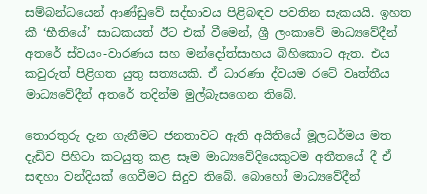සම්බන්ධයෙන් ආණ්ඩුවේ සද්භාවය පිළිබඳව පවතින සැකයයි. ඉහත කී ‘භීතියේ’ සාධකයත් ඊට එක් වීමෙන්, ශ්‍රී ලංකාවේ මාධ්‍යවේදීන් අතරේ ස්වයං-වාරණය සහ මන්දෝත්සාහය බිහිකොට ඇත. එය කවුරුත් පිළිගත යුතු සත්‍යයකි. ඒ ධාරණා ද්වයම රටේ වෘත්තීය මාධ්‍යවේදීන් අතරේ තදින්ම මුල්බැසගෙන තිබේ.

තොරතුරු දැන ගැනීමට ජනතාවට ඇති අයිතියේ මූලධර්මය මත දැඩිව පිහිටා කටයුතු කළ සෑම මාධ්‍යවේදියෙකුටම අතීතයේ දී ඒ සඳහා වන්දියක් ගෙවීමට සිදුව තිබේ. බොහෝ මාධ්‍යවේදීන්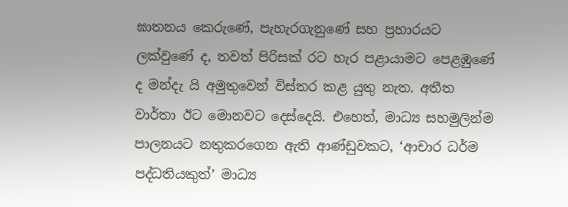ඝාතනය කෙරුණේ, පැහැරගැනුණේ සහ ප්‍රහාරයට ලක්වුණේ ද, තවත් පිරිසක් රට හැර පළායාමට පෙළඹුණේ ද මන්දැ යි අමුතුවෙන් විස්තර කළ යුතු නැත. අතීත වාර්තා ඊට මොනවට දෙස්දෙයි. එහෙත්, මාධ්‍ය සහමුලින්ම පාලනයට නතුකරගෙන ඇති ආණ්ඩුවකට, ‘ආචාර ධර්ම පද්ධතියකුත්’ මාධ්‍ය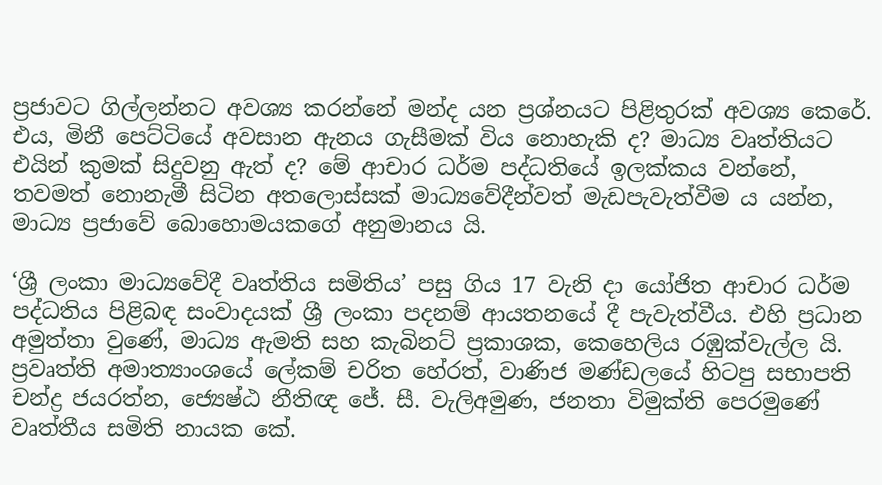ප්‍රජාවට ගිල්ලන්නට අවශ්‍ය කරන්නේ මන්ද යන ප්‍රශ්නයට පිළිතුරක් අවශ්‍ය කෙරේ. එය, මිනී පෙට්ටියේ අවසාන ඇනය ගැසීමක් විය නොහැකි ද? මාධ්‍ය වෘත්තියට එයින් කුමක් සිදුවනු ඇත් ද? මේ ආචාර ධර්ම පද්ධතියේ ඉලක්කය වන්නේ, තවමත් නොනැමී සිටින අතලොස්සක් මාධ්‍යවේදීන්වත් මැඩපැවැත්වීම ය යන්න, මාධ්‍ය ප්‍රජාවේ බොහොමයකගේ අනුමානය යි.

‘ශ්‍රී ලංකා මාධ්‍යවේදී වෘත්තිය සමිතිය’ පසු ගිය 17 වැනි දා යෝජිත ආචාර ධර්ම පද්ධතිය පිළිබඳ සංවාදයක් ශ්‍රී ලංකා පදනම් ආයතනයේ දී පැවැත්වීය. එහි ප්‍රධාන අමුත්තා වුණේ, මාධ්‍ය ඇමති සහ කැබිනට් ප්‍රකාශක, කෙහෙලිය රඹුක්වැල්ල යි. ප්‍රවෘත්ති අමාත්‍යාංශයේ ලේකම් චරිත හේරත්, වාණිජ මණ්ඩලයේ හිටපු සභාපති චන්ද්‍ර ජයරත්න, ජ්‍යෙෂ්ඨ නීතිඥ ජේ. සී. වැලිඅමුණ, ජනතා විමුක්ති පෙරමුණේ වෘත්තීය සමිති නායක කේ.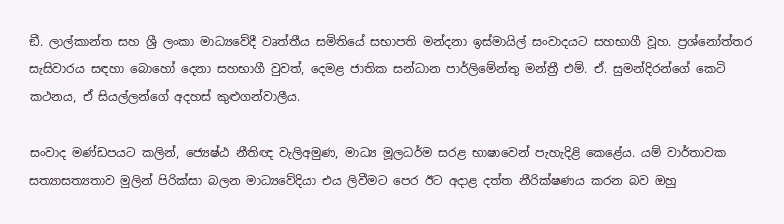ඞී. ලාල්කාන්ත සහ ශ්‍රී ලංකා මාධ්‍යවේදී වෘත්තීය සමිතියේ සභාපති මන්දනා ඉස්මායිල් සංවාදයට සහභාගී වූහ. ප්‍රශ්නෝත්තර සැසිවාරය සඳහා බොහෝ දෙනා සහභාගී වුවත්, දෙමළ ජාතික සන්ධාන පාර්ලිමේන්තු මන්ත්‍රී එම්. ඒ. සුමන්දිරන්ගේ කෙටි කථනය, ඒ සියල්ලන්ගේ අදහස් කුළුගන්වාලීය.

සංවාද මණ්ඩපයට කලින්, ජ්‍යෙෂ්ඨ නීතිඥ වැලිඅමුණ, මාධ්‍ය මූලධර්ම සරළ භාෂාවෙන් පැහැදිළි කෙළේය. යම් වාර්තාවක සත්‍යාසත්‍යතාව මුලින් පිරික්සා බලන මාධ්‍යවේදියා එය ලිවීමට පෙර ඊට අදාළ දත්ත නීරික්ෂණය කරන බව ඔහු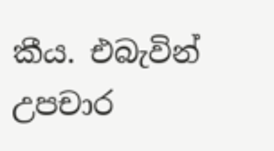කීය. එබැවින් උපචාර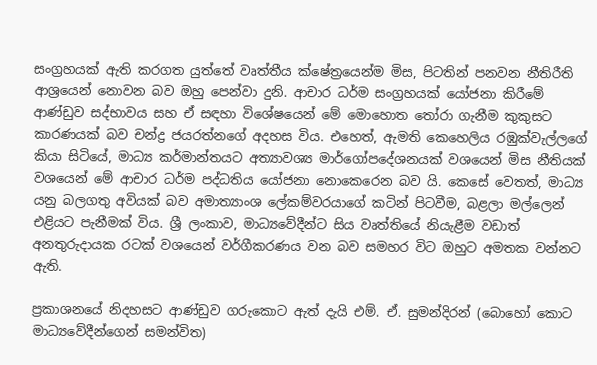සංග්‍රහයක් ඇති කරගත යුත්තේ වෘත්තීය ක්ෂේත්‍රයෙන්ම මිස, පිටතින් පනවන නීතිරීති ආශ්‍රයෙන් නොවන බව ඔහු පෙන්වා දුනි. ආචාර ධර්ම සංග්‍රහයක් යෝජනා කිරීමේ ආණ්ඩුව සද්භාවය සහ ඒ සඳහා විශේෂයෙන් මේ මොහොත තෝරා ගැනීම කුකුසට කාරණයක් බව චන්ද්‍ර ජයරත්නගේ අදහස විය. එහෙත්, ඇමති කෙහෙලිය රඹුක්වැල්ලගේ කියා සිටියේ, මාධ්‍ය කර්මාන්තයට අත්‍යාවශ්‍ය මාර්ගෝපදේශනයක් වශයෙන් මිස නීතියක් වශයෙන් මේ ආචාර ධර්ම පද්ධතිය යෝජනා නොකෙරෙන බව යි. කෙසේ වෙතත්, මාධ්‍ය යනු බලගතු අවියක් බව අමාත්‍යාංශ ලේකම්වරයාගේ කටින් පිටවීම, බළලා මල්ලෙන් එළියට පැනීමක් විය. ශ්‍රී ලංකාව, මාධ්‍යවේදීන්ට සිය වෘත්තියේ නියැළීම වඩාත් අනතුරුදායක රටක් වශයෙන් වර්ගීකරණය වන බව සමහර විට ඔහුට අමතක වන්නට ඇති.

ප්‍රකාශනයේ නිදහසට ආණ්ඩුව ගරුකොට ඇත් දැයි එම්. ඒ. සුමන්දිරන් (බොහෝ කොට මාධ්‍යවේදීන්ගෙන් සමන්විත)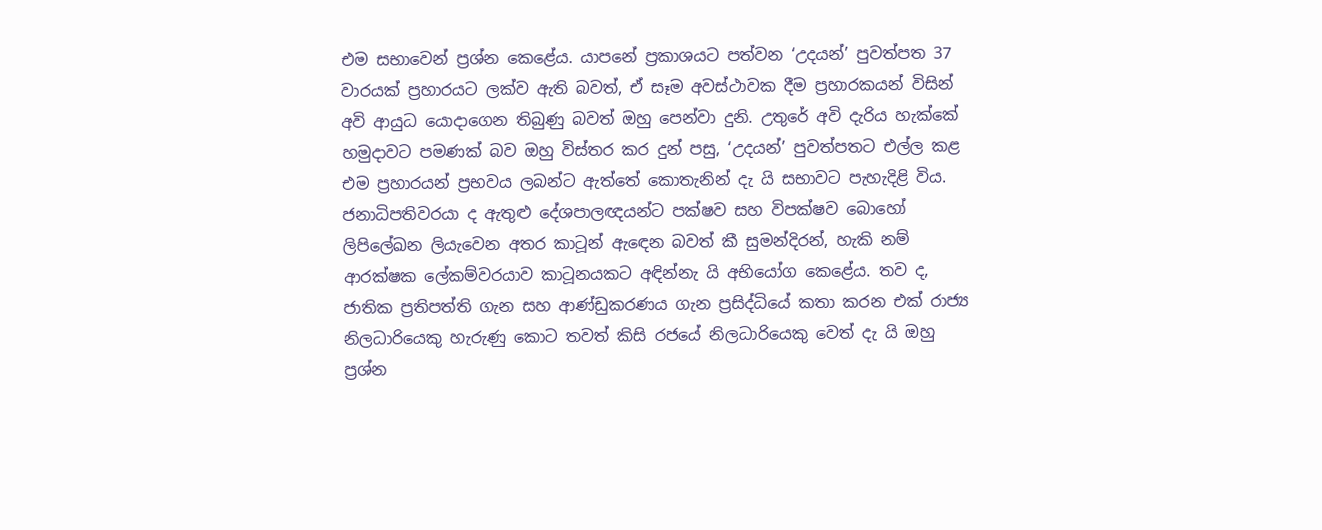එම සභාවෙන් ප්‍රශ්න කෙළේය. යාපනේ ප්‍රකාශයට පත්වන ‘උදයන්’ පුවත්පත 37 වාරයක් ප්‍රහාරයට ලක්ව ඇති බවත්, ඒ සෑම අවස්ථාවක දීම ප්‍රහාරකයන් විසින් අවි ආයුධ යොදාගෙන තිබුණු බවත් ඔහු පෙන්වා දුනි. උතුරේ අවි දැරිය හැක්කේ හමුදාවට පමණක් බව ඔහු විස්තර කර දුන් පසු, ‘උදයන්’ පුවත්පතට එල්ල කළ එම ප්‍රහාරයන් ප්‍රභවය ලබන්ට ඇත්තේ කොතැනින් දැ යි සභාවට පැහැදිළි විය. ජනාධිපතිවරයා ද ඇතුළු දේශපාලඥයන්ට පක්ෂව සහ විපක්ෂව බොහෝ ලිපිලේඛන ලියැවෙන අතර කාටූන් ඇඳෙන බවත් කී සුමන්දිරන්, හැකි නම් ආරක්ෂක ලේකම්වරයාව කාටූනයකට අඳින්නැ යි අභියෝග කෙළේය. තව ද, ජාතික ප්‍රතිපත්ති ගැන සහ ආණ්ඩුකරණය ගැන ප්‍රසිද්ධියේ කතා කරන එක් රාජ්‍ය නිලධාරියෙකු හැරුණු කොට තවත් කිසි රජයේ නිලධාරියෙකු වෙත් දැ යි ඔහු ප්‍රශ්න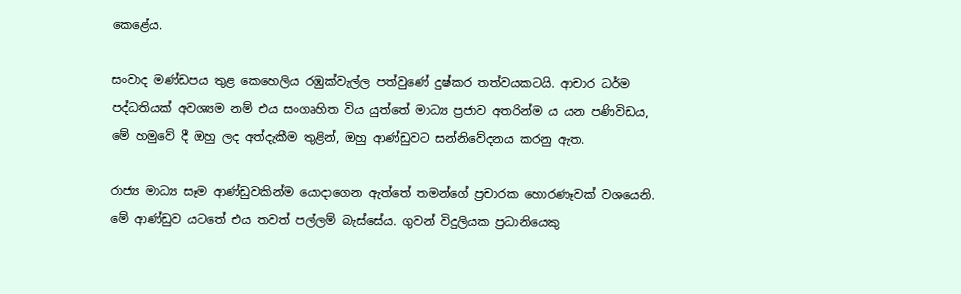කෙළේය.

සංවාද මණ්ඩපය තුළ කෙහෙලිය රඹුක්වැල්ල පත්වුණේ දුෂ්කර තත්වයකටයි. ආචාර ධර්ම පද්ධතියක් අවශ්‍යම නම් එය සංගෘහිත විය යුත්තේ මාධ්‍ය ප්‍රජාව අතරින්ම ය යන පණිවිඩය, මේ හමුවේ දී ඔහු ලද අත්දැකීම තුළින්, ඔහු ආණ්ඩුවට සන්නිවේදනය කරනු ඇත.

රාජ්‍ය මාධ්‍ය සෑම ආණ්ඩුවකින්ම යොදාගෙන ඇත්තේ තමන්ගේ ප්‍රචාරක හොරණෑවක් වශයෙනි. මේ ආණ්ඩුව යටතේ එය තවත් පල්ලම් බැස්සේය. ගුවන් විදුලියක ප්‍රධානියෙකු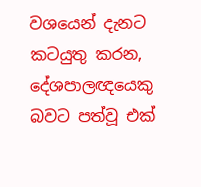වශයෙන් දැනට කටයුතු කරන, දේශපාලඥයෙකු බවට පත්වූ එක්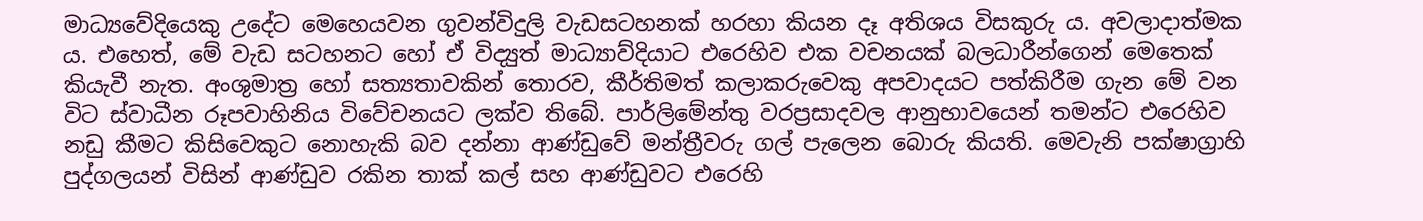මාධ්‍යවේදියෙකු උදේට මෙහෙයවන ගුවන්විදුලි වැඩසටහනක් හරහා කියන දෑ අතිශය විසකුරු ය. අවලාදාත්මක ය. එහෙත්, මේ වැඩ සටහනට හෝ ඒ විද්‍යුත් මාධ්‍යාව්දියාට එරෙහිව එක වචනයක් බලධාරීන්ගෙන් මෙතෙක් කියැවී නැත. අංශුමාත්‍ර හෝ සත්‍යතාවකින් තොරව, කීර්තිමත් කලාකරුවෙකු අපවාදයට පත්කිරීම ගැන මේ වන විට ස්වාධීන රූපවාහිනිය විවේචනයට ලක්ව තිබේ. පාර්ලිමේන්තු වරප්‍රසාදවල ආනුභාවයෙන් තමන්ට එරෙහිව නඩු කීමට කිසිවෙකුට නොහැකි බව දන්නා ආණ්ඩුවේ මන්ත්‍රීවරු ගල් පැලෙන බොරු කියති. මෙවැනි පක්ෂාග්‍රාහි පුද්ගලයන් විසින් ආණ්ඩුව රකින තාක් කල් සහ ආණ්ඩුවට එරෙහි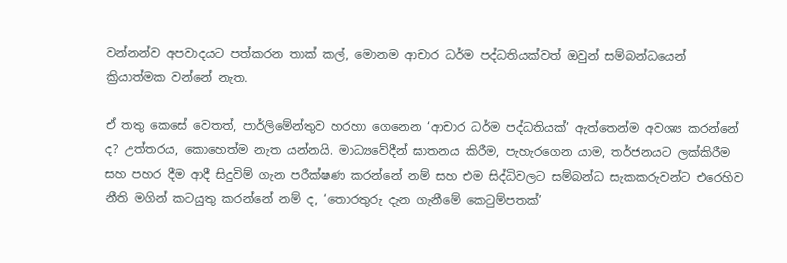වන්නන්ව අපවාදයට පත්කරන තාක් කල්, මොනම ආචාර ධර්ම පද්ධතියක්වත් ඔවුන් සම්බන්ධයෙන් ක්‍රියාත්මක වන්නේ නැත.

ඒ තතු කෙසේ වෙතත්, පාර්ලිමේන්තුව හරහා ගෙනෙන ‘ආචාර ධර්ම පද්ධතියක්’ ඇත්තෙන්ම අවශ්‍ය කරන්නේ ද? උත්තරය, කොහෙත්ම නැත යන්නයි. මාධ්‍යවේදීන් ඝාතනය කිරීම, පැහැරගෙන යාම, තර්ජනයට ලක්කිරීම සහ පහර දීම ආදී සිදුවිම් ගැන පරීක්ෂණ කරන්නේ නම් සහ එම සිද්ධිවලට සම්බන්ධ සැකකරුවන්ට එරෙහිව නීති මගින් කටයුතු කරන්නේ නම් ද, ‘තොරතුරු දැන ගැනීමේ කෙටුම්පතක්’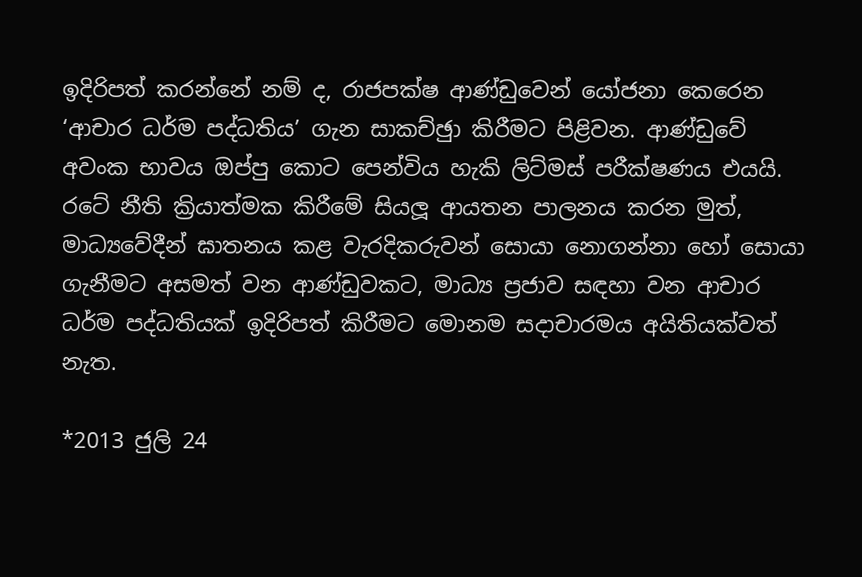ඉදිරිපත් කරන්නේ නම් ද, රාජපක්ෂ ආණ්ඩුවෙන් යෝජනා කෙරෙන ‘ආචාර ධර්ම පද්ධතිය’ ගැන සාකච්ඡුා කිරීමට පිළිවන. ආණ්ඩුවේ අවංක භාවය ඔප්පු කොට පෙන්විය හැකි ලිට්මස් පරීක්ෂණය එයයි. රටේ නීති ක්‍රියාත්මක කිරීමේ සියලූ ආයතන පාලනය කරන මුත්, මාධ්‍යවේදීන් ඝාතනය කළ වැරදිකරුවන් සොයා නොගන්නා හෝ සොයා ගැනීමට අසමත් වන ආණ්ඩුවකට, මාධ්‍ය ප්‍රජාව සඳහා වන ආචාර ධර්ම පද්ධතියක් ඉදිරිපත් කිරීමට මොනම සදාචාරමය අයිතියක්වත් නැත.

*2013 ජුලි 24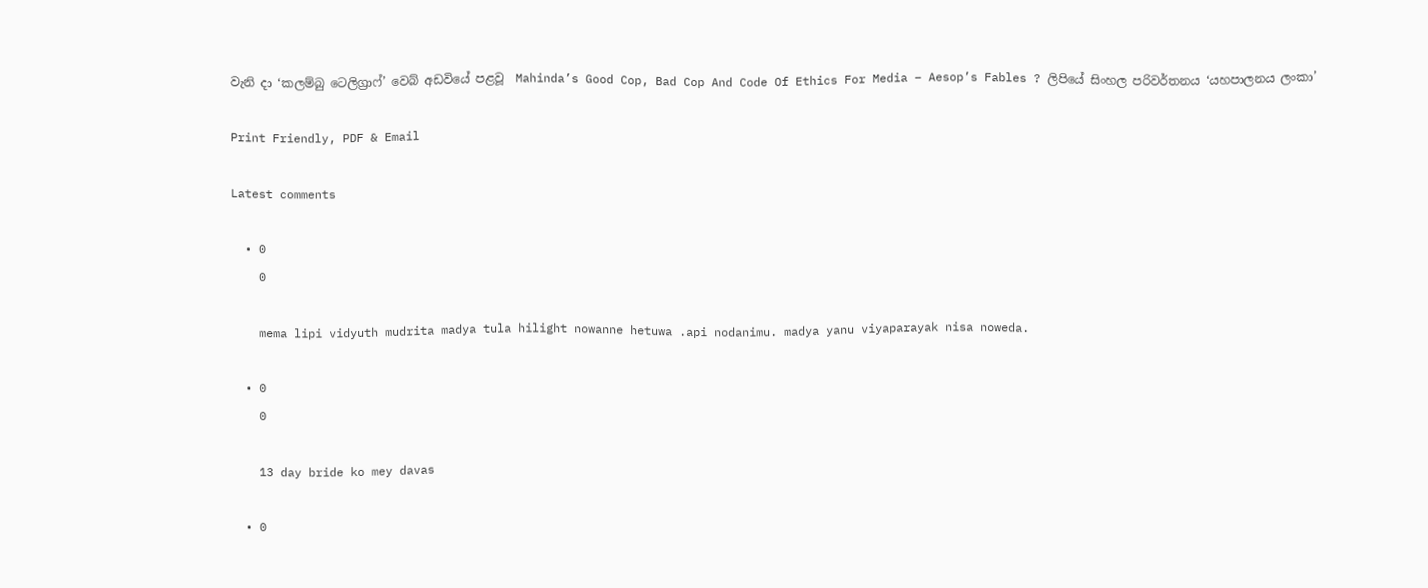වැනි දා ‘කලම්බු ටෙලිග්‍රාෆ්’ වෙබ් අඩවියේ පළවූ  Mahinda’s Good Cop, Bad Cop And Code Of Ethics For Media – Aesop’s Fables ? ලිපියේ සිංහල පරිවර්තනය ‘යහපාලනය ලංකා’

Print Friendly, PDF & Email

Latest comments

  • 0
    0

    mema lipi vidyuth mudrita madya tula hilight nowanne hetuwa .api nodanimu. madya yanu viyaparayak nisa noweda.

  • 0
    0

    13 day bride ko mey davas

  • 0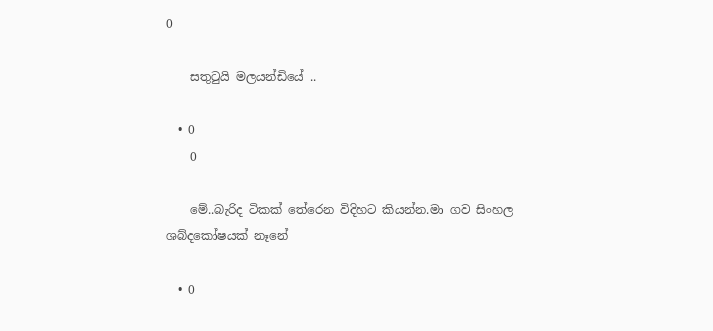0

    සතුටුයි මලයන්ඩියේ ..

  • 0
    0

    මේ..බැරිද ටිකක් තේරෙන විදිහට කියන්න.මා ගව සිංහල ශබ්දකෝෂයක් නෑනේ

  • 0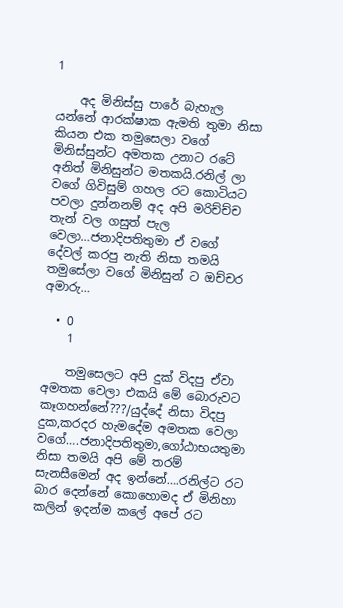1

    අද මිනිස්සු පාරේ බැහැල යන්නේ ආරක්ෂාක ඇමති තුමා නිසා කියන එක තමුසෙලා වගේ මිනිස්සුන්ට අමතක උනාට රටේ අනිත් මිනිසුන්ට මතකයි.රනිල් ලා වගේ ගිවිසුම් ගහල රට කොටියට පවලා දුන්නනම් අද අපි මරිච්ච්ච තැන් වල ගසුත් පැල වෙලා…ජනාදිපතිතුමා ඒ වගේ දේවල් කරපු නැති නිසා තමයි තමුසේලා වගේ මිනිසුන් ට ඔච්චර අමාරු…

  • 0
    1

    තමුසෙලට අපි දුක් විදපු ඒවා අමතක වෙලා එකයි මේ බොරුවට කෑගහන්නේ???/යුද්දේ නිසා විදපු දුක,කරදර හැමදේම අමතක වෙලා වගේ….ජනාදිපතිතුමා,ගෝඨාභයතුමා නිසා තමයි අපි මේ තරම් සැනසීමෙන් අද ඉන්නේ….රනිල්ට රට බාර දෙන්නේ කොහොමද ඒ මිනිහා කලින් ඉදන්ම කලේ අපේ රට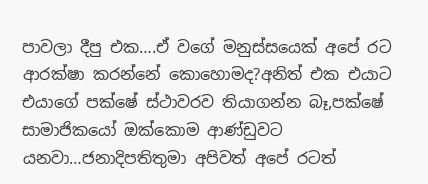පාවලා දීපු එක….ඒ වගේ මනුස්සයෙක් අපේ රට ආරක්ෂා කරන්නේ කොහොමද?අනිත් එක එයාට එයාගේ පක්ෂේ ස්ථාවරව තියාගන්න බෑ,පක්ෂේ සාමාජිකයෝ ඔක්කොම ආණ්ඩුවට යනවා…ජනාදිපතිතුමා අපිවත් අපේ රටත්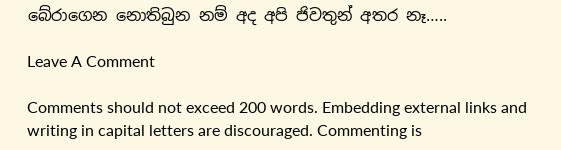බේරාගෙන නොතිබුන නම් අද අපි ජිවතුන් අතර නෑ…..

Leave A Comment

Comments should not exceed 200 words. Embedding external links and writing in capital letters are discouraged. Commenting is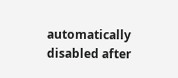automatically disabled after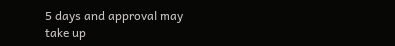5 days and approval may take up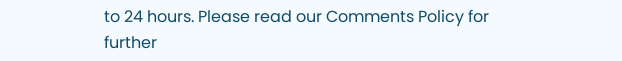to 24 hours. Please read our Comments Policy for further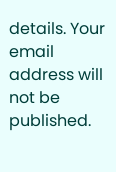details. Your email address will not be published.